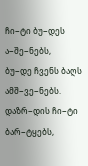ჩი−ტი ბუ−დეს ა−შე−ნებს,
ბუ−დე ჩვენს ბაღს ამშ−ვე−ნებს.
დაზრ−დის ჩი−ტი ბარ−ტყებს,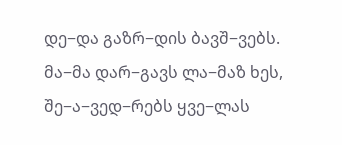დე−და გაზრ−დის ბავშ−ვებს.
მა−მა დარ−გავს ლა−მაზ ხეს,
შე−ა−ვედ−რებს ყვე−ლას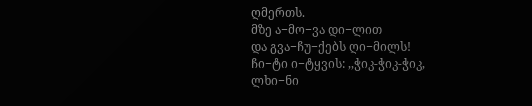ღმერთს.
მზე ა−მო−ვა დი−ლით
და გვა−ჩუ−ქებს ღი−მილს!
ჩი−ტი ი−ტყვის: ,,ჭიკ-ჭიკ-ჭიკ,
ლხი−ნი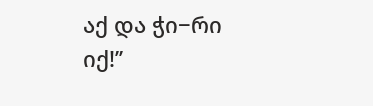აქ და ჭი−რი იქ!’’